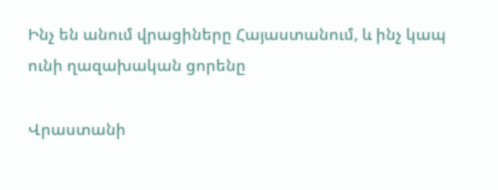Ինչ են անում վրացիները Հայաստանում, և ինչ կապ ունի ղազախական ցորենը

Վրաստանի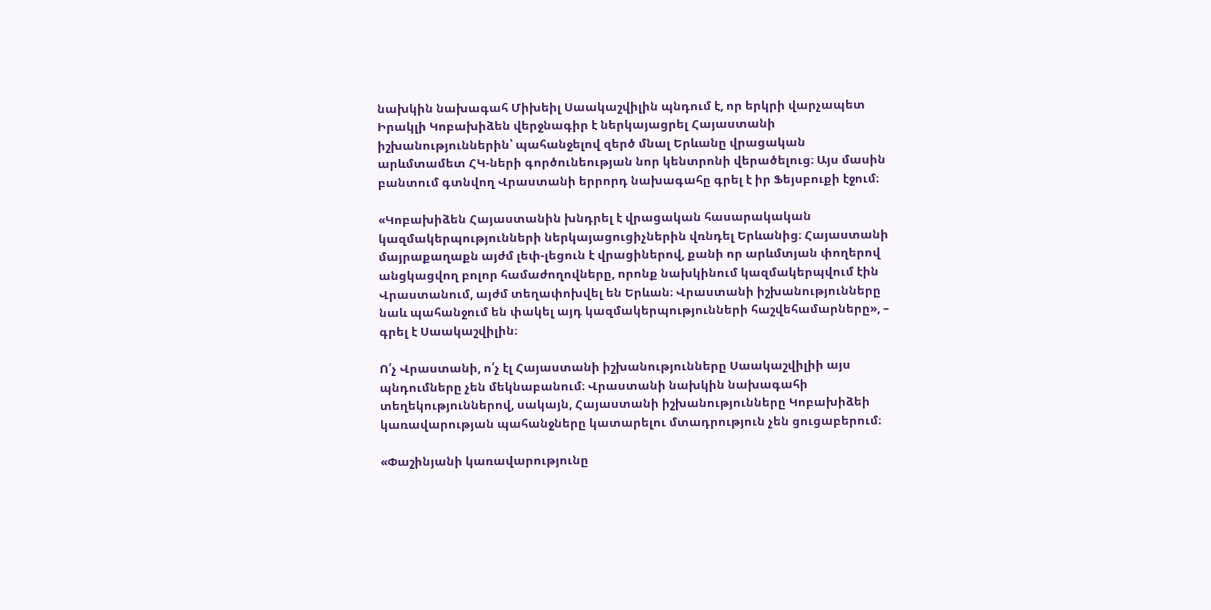նախկին նախագահ Միխեիլ Սաակաշվիլին պնդում է, որ երկրի վարչապետ Իրակլի Կոբախիձեն վերջնագիր է ներկայացրել Հայաստանի իշխանություններին՝ պահանջելով զերծ մնալ Երևանը վրացական արևմտամետ ՀԿ-ների գործունեության նոր կենտրոնի վերածելուց։ Այս մասին բանտում գտնվող Վրաստանի երրորդ նախագահը գրել է իր Ֆեյսբուքի էջում։

«Կոբախիձեն Հայաստանին խնդրել է վրացական հասարակական կազմակերպությունների ներկայացուցիչներին վռնդել Երևանից։ Հայաստանի մայրաքաղաքն այժմ լեփ-լեցուն է վրացիներով, քանի որ արևմտյան փողերով անցկացվող բոլոր համաժողովները, որոնք նախկինում կազմակերպվում էին Վրաստանում, այժմ տեղափոխվել են Երևան։ Վրաստանի իշխանությունները նաև պահանջում են փակել այդ կազմակերպությունների հաշվեհամարները», – գրել է Սաակաշվիլին։

Ո՛չ Վրաստանի, ո՛չ էլ Հայաստանի իշխանությունները Սաակաշվիլիի այս պնդումները չեն մեկնաբանում։ Վրաստանի նախկին նախագահի տեղեկություններով, սակայն, Հայաստանի իշխանությունները Կոբախիձեի կառավարության պահանջները կատարելու մտադրություն չեն ցուցաբերում։

«Փաշինյանի կառավարությունը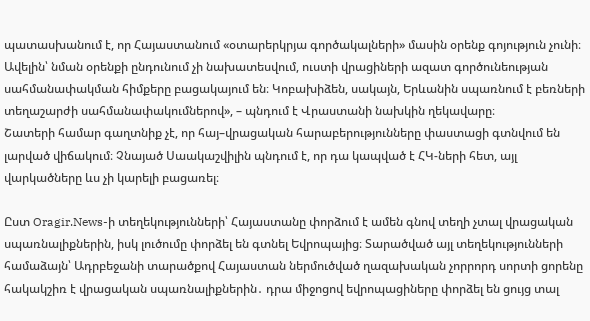պատասխանում է, որ Հայաստանում «օտարերկրյա գործակալների» մասին օրենք գոյություն չունի։ Ավելին՝ նման օրենքի ընդունում չի նախատեսվում, ուստի վրացիների ազատ գործունեության սահմանափակման հիմքերը բացակայում են։ Կոբախիձեն, սակայն, Երևանին սպառնում է բեռների տեղաշարժի սահմանափակումներով», – պնդում է Վրաստանի նախկին ղեկավարը։
Շատերի համար գաղտնիք չէ, որ հայ–վրացական հարաբերությունները փաստացի գտնվում են լարված վիճակում։ Չնայած Սաակաշվիլին պնդում է, որ դա կապված է ՀԿ-ների հետ, այլ վարկածները ևս չի կարելի բացառել։

Ըստ Oragir.News-ի տեղեկությունների՝ Հայաստանը փորձում է ամեն գնով տեղի չտալ վրացական սպառնալիքներին, իսկ լուծումը փորձել են գտնել Եվրոպայից։ Տարածված այլ տեղեկությունների համաձայն՝ Ադրբեջանի տարածքով Հայաստան ներմուծված ղազախական չորրորդ սորտի ցորենը հակակշիռ է վրացական սպառնալիքներին․ դրա միջոցով եվրոպացիները փորձել են ցույց տալ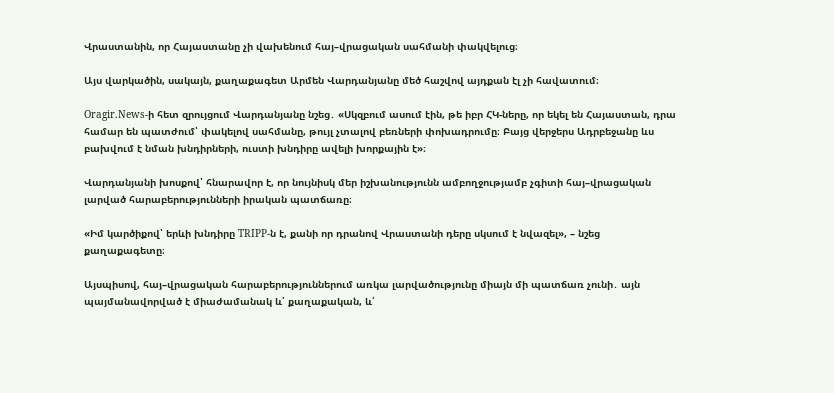Վրաստանին, որ Հայաստանը չի վախենում հայ–վրացական սահմանի փակվելուց։

Այս վարկածին, սակայն, քաղաքագետ Արմեն Վարդանյանը մեծ հաշվով այդքան էլ չի հավատում։

Oragir.News-ի հետ զրույցում Վարդանյանը նշեց․ «Սկզբում ասում էին, թե իբր ՀԿ-ները, որ եկել են Հայաստան, դրա համար են պատժում՝ փակելով սահմանը, թույլ չտալով բեռների փոխադրումը։ Բայց վերջերս Ադրբեջանը ևս բախվում է նման խնդիրների, ուստի խնդիրը ավելի խորքային է»։

Վարդանյանի խոսքով՝ հնարավոր է, որ նույնիսկ մեր իշխանությունն ամբողջությամբ չգիտի հայ–վրացական լարված հարաբերությունների իրական պատճառը։

«Իմ կարծիքով՝ երևի խնդիրը TRIPP-ն է, քանի որ դրանով Վրաստանի դերը սկսում է նվազել», – նշեց քաղաքագետը։

Այսպիսով, հայ–վրացական հարաբերություններում առկա լարվածությունը միայն մի պատճառ չունի․ այն պայմանավորված է միաժամանակ և՛ քաղաքական, և՛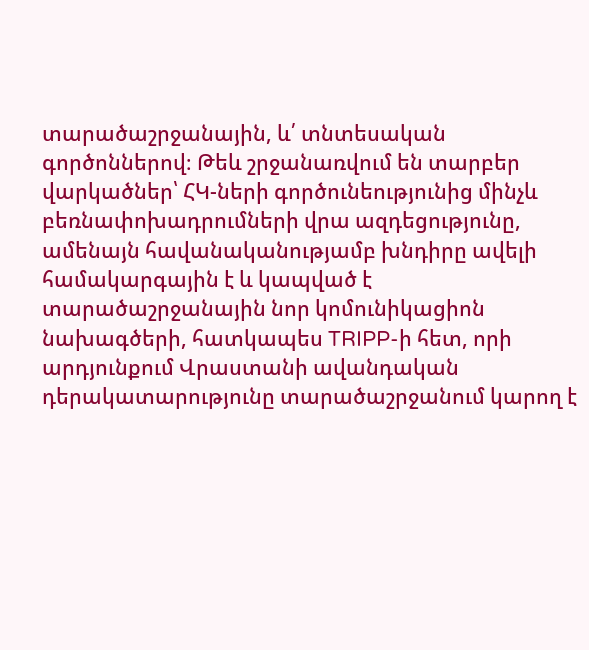տարածաշրջանային, և՛ տնտեսական գործոններով։ Թեև շրջանառվում են տարբեր վարկածներ՝ ՀԿ-ների գործունեությունից մինչև բեռնափոխադրումների վրա ազդեցությունը, ամենայն հավանականությամբ խնդիրը ավելի համակարգային է և կապված է տարածաշրջանային նոր կոմունիկացիոն նախագծերի, հատկապես TRIPP-ի հետ, որի արդյունքում Վրաստանի ավանդական դերակատարությունը տարածաշրջանում կարող է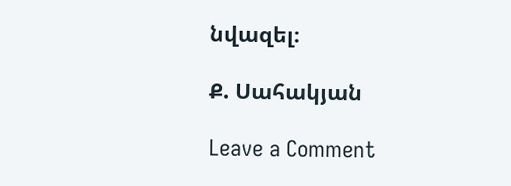նվազել։

Ք. Սահակյան

Leave a Comment